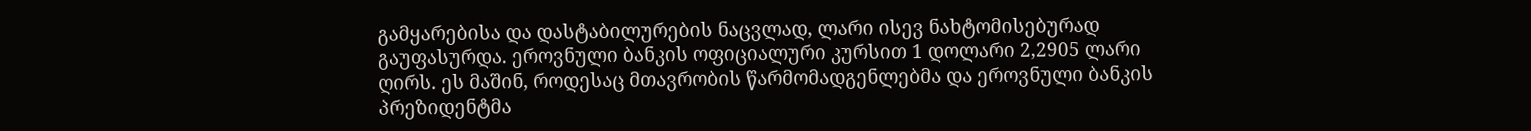გამყარებისა და დასტაბილურების ნაცვლად, ლარი ისევ ნახტომისებურად გაუფასურდა. ეროვნული ბანკის ოფიციალური კურსით 1 დოლარი 2,2905 ლარი ღირს. ეს მაშინ, როდესაც მთავრობის წარმომადგენლებმა და ეროვნული ბანკის პრეზიდენტმა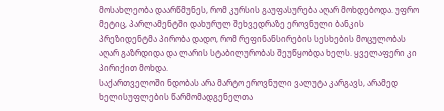მოსახლეობა დაარწმუნეს, რომ კურსის გაუფასურება აღარ მოხდებოდა. უფრო მეტიც, პარლამენტში დახურულ შეხვედრაზე ეროვნული ბანკის პრეზიდენტმა პირობა დადო, რომ რეფინანსირების სესხების მოცულობას აღარ გაზრდიდა და ლარის სტაბილურობას შეუწყობდა ხელს. ყველაფერი კი პირიქით მოხდა.
საქართველოში ნდობას არა მარტო ეროვნული ვალუტა კარგავს, არამედ ხელისუფლების წარმომადგენელთა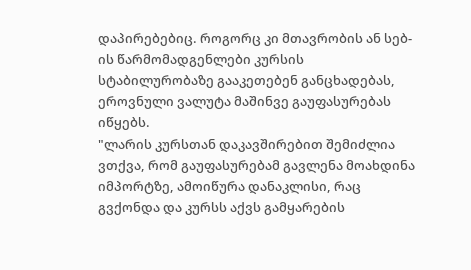დაპირებებიც. როგორც კი მთავრობის ან სებ-ის წარმომადგენლები კურსის სტაბილურობაზე გააკეთებენ განცხადებას, ეროვნული ვალუტა მაშინვე გაუფასურებას იწყებს.
"ლარის კურსთან დაკავშირებით შემიძლია ვთქვა, რომ გაუფასურებამ გავლენა მოახდინა იმპორტზე, ამოიწურა დანაკლისი, რაც გვქონდა და კურსს აქვს გამყარების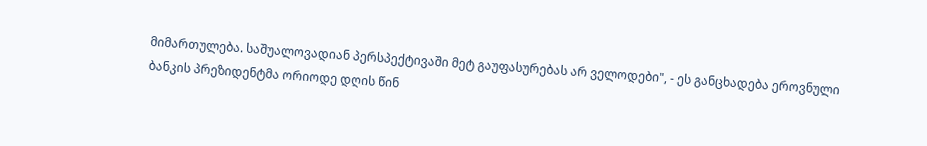მიმართულება. საშუალოვადიან პერსპექტივაში მეტ გაუფასურებას არ ველოდები", - ეს განცხადება ეროვნული ბანკის პრეზიდენტმა ორიოდე დღის წინ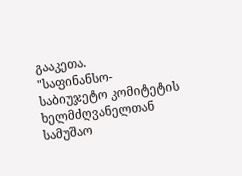გააკეთა.
"საფინანსო-საბიუჯეტო კომიტეტის ხელმძღვანელთან სამუშაო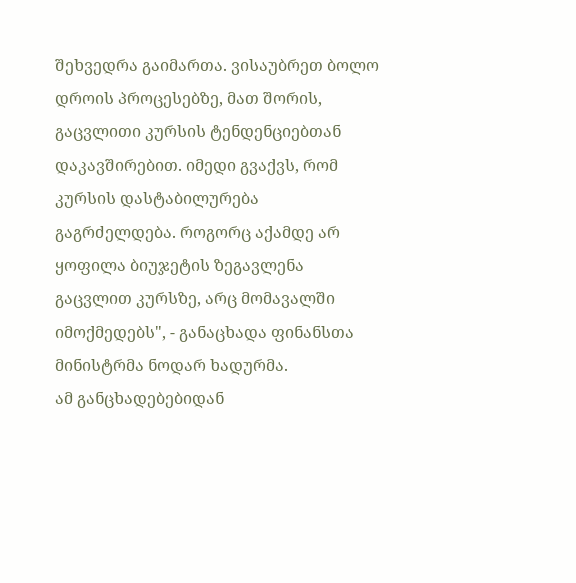შეხვედრა გაიმართა. ვისაუბრეთ ბოლო დროის პროცესებზე, მათ შორის, გაცვლითი კურსის ტენდენციებთან დაკავშირებით. იმედი გვაქვს, რომ კურსის დასტაბილურება გაგრძელდება. როგორც აქამდე არ ყოფილა ბიუჯეტის ზეგავლენა გაცვლით კურსზე, არც მომავალში იმოქმედებს", - განაცხადა ფინანსთა მინისტრმა ნოდარ ხადურმა.
ამ განცხადებებიდან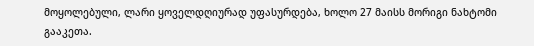მოყოლებული, ლარი ყოველდღიურად უფასურდება, ხოლო 27 მაისს მორიგი ნახტომი გააკეთა.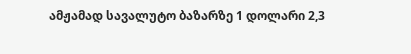ამჟამად სავალუტო ბაზარზე 1 დოლარი 2,3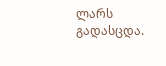ლარს გადასცდა.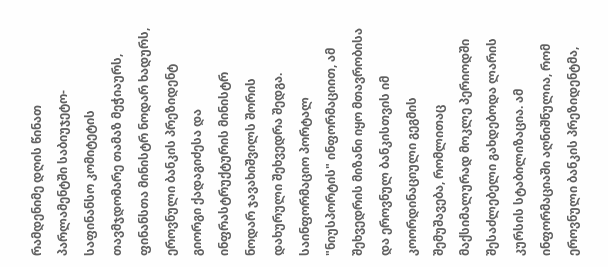რამდენიმე დღის წინათ პარლამენტში საბიუჯეტო-საფინანსო კომიტეტის თავმჯდომარე თამაზ მეჭიაურს, ფინანსთა მინისტრ ნოდარ ხადურს, ეროვნული ბანკის პრეზიდენტ გიორგი ქადაგიძესა და ინფრასტრუქტურის მინისტრ ნოდარ ჯავახიშვილს შორის დახურული შეხვედრა შედგა.
საინფორმაციო პორტალ "ნიუსპორტის" ინფორმაციით, ამ შეხვედრის მიზანი იყო მთავრობისა და ეროვნულ ბანკისთვის იმ კოორდინაციული გეგმის შემუშავება, რომლითაც მაქსიმალურად მოკლე პერიოდში შესაძლებელი გახდებოდა ლარის კურსის სტაბილიზაცია. ამ ინფორმაციაში აღნიშნულია, რომ ეროვნული ბანკის პრეზიდენტმა,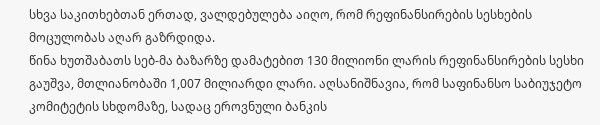სხვა საკითხებთან ერთად, ვალდებულება აიღო, რომ რეფინანსირების სესხების მოცულობას აღარ გაზრდიდა.
წინა ხუთშაბათს სებ-მა ბაზარზე დამატებით 130 მილიონი ლარის რეფინანსირების სესხი გაუშვა, მთლიანობაში 1,007 მილიარდი ლარი. აღსანიშნავია, რომ საფინანსო საბიუჯეტო კომიტეტის სხდომაზე, სადაც ეროვნული ბანკის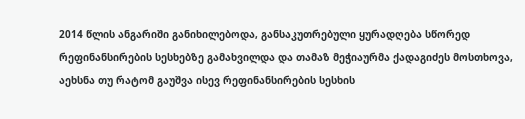2014 წლის ანგარიში განიხილებოდა, განსაკუთრებული ყურადღება სწორედ რეფინანსირების სესხებზე გამახვილდა და თამაზ მეჭიაურმა ქადაგიძეს მოსთხოვა, აეხსნა თუ რატომ გაუშვა ისევ რეფინანსირების სესხის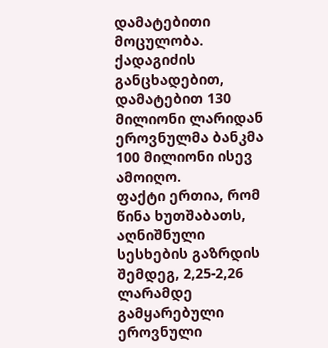დამატებითი მოცულობა. ქადაგიძის განცხადებით, დამატებით 130 მილიონი ლარიდან ეროვნულმა ბანკმა 100 მილიონი ისევ ამოიღო.
ფაქტი ერთია, რომ წინა ხუთშაბათს, აღნიშნული სესხების გაზრდის შემდეგ, 2,25-2,26 ლარამდე გამყარებული ეროვნული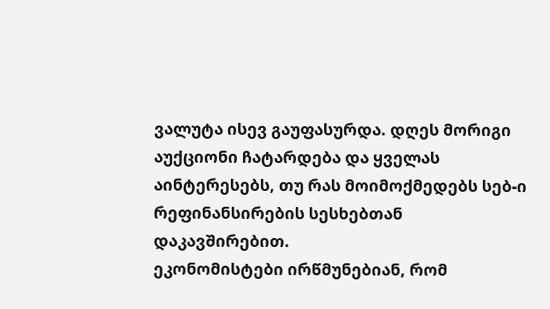ვალუტა ისევ გაუფასურდა. დღეს მორიგი აუქციონი ჩატარდება და ყველას აინტერესებს, თუ რას მოიმოქმედებს სებ-ი რეფინანსირების სესხებთან დაკავშირებით.
ეკონომისტები ირწმუნებიან, რომ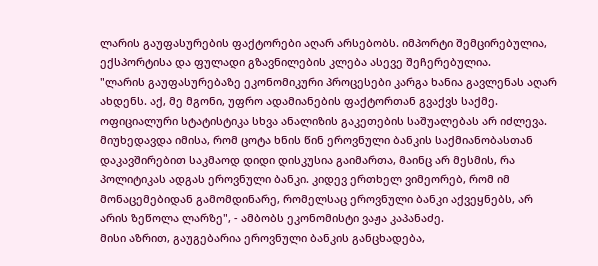ლარის გაუფასურების ფაქტორები აღარ არსებობს. იმპორტი შემცირებულია, ექსპორტისა და ფულადი გზავნილების კლება ასევე შეჩერებულია.
"ლარის გაუფასურებაზე ეკონომიკური პროცესები კარგა ხანია გავლენას აღარ ახდენს. აქ, მე მგონი, უფრო ადამიანების ფაქტორთან გვაქვს საქმე. ოფიციალური სტატისტიკა სხვა ანალიზის გაკეთების საშუალებას არ იძლევა. მიუხედავდა იმისა, რომ ცოტა ხნის წინ ეროვნული ბანკის საქმიანობასთან დაკავშირებით საკმაოდ დიდი დისკუსია გაიმართა, მაინც არ მესმის, რა პოლიტიკას ადგას ეროვნული ბანკი. კიდევ ერთხელ ვიმეორებ, რომ იმ მონაცემებიდან გამომდინარე, რომელსაც ეროვნული ბანკი აქვეყნებს, არ არის ზეწოლა ლარზე", - ამბობს ეკონომისტი ვაჟა კაპანაძე.
მისი აზრით, გაუგებარია ეროვნული ბანკის განცხადება,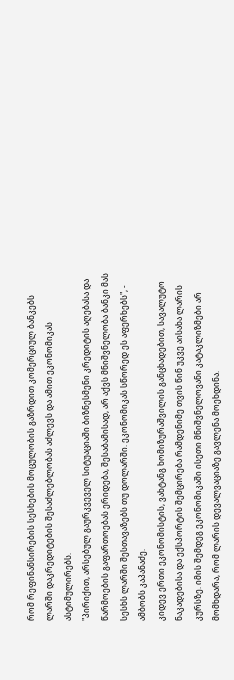რომ რეფინანსირების სესხების მოცულობის გაზრდით კომერციულ ბანკებს ლარში დაკრედიტების შესაძლებლობას აძლევს და ამით ეკონომიკას ასტიმულირებს.
"პირიქით, არსებულ გაურკვეველ სიტუაციაში ბიზნესმენი კრედიტის აღებასა და წარმოების გაფართოებას ერიდება, შესაბამისად, არ აქვს მნიშვნელობა ბანკი მას სესხს ლარში შესთავაზებს თუ დოლარში. ეკონომიკას სწორედ ეს აფერხებს", - ამბობს კაპანაძე.
კიდევ ერთი ეკონომისტის, ვახტანგ ხომიზურაშვილის განცხადებით, სავალუტო ნაკადებისა და ექსპორტის შემცირება რამდენიმე თვის წინ უკვე აისახა ლარის კურსზე. იმის შემდეგ ეკონომიკაში ისეთი მნიშვნელოვანი კატაკლიზმები არ მომხდარა, რომ ლარის დევალვაციაზე გავლენა მოეხდინა.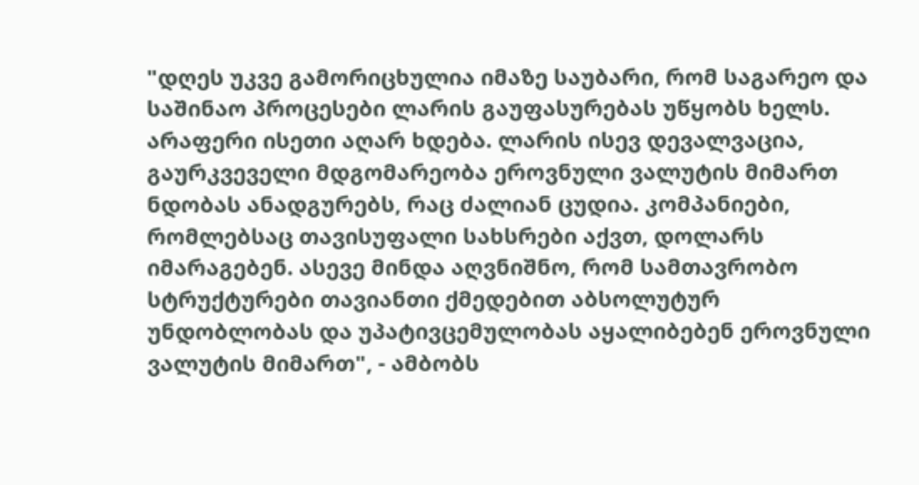"დღეს უკვე გამორიცხულია იმაზე საუბარი, რომ საგარეო და საშინაო პროცესები ლარის გაუფასურებას უწყობს ხელს. არაფერი ისეთი აღარ ხდება. ლარის ისევ დევალვაცია, გაურკვეველი მდგომარეობა ეროვნული ვალუტის მიმართ ნდობას ანადგურებს, რაც ძალიან ცუდია. კომპანიები, რომლებსაც თავისუფალი სახსრები აქვთ, დოლარს იმარაგებენ. ასევე მინდა აღვნიშნო, რომ სამთავრობო სტრუქტურები თავიანთი ქმედებით აბსოლუტურ უნდობლობას და უპატივცემულობას აყალიბებენ ეროვნული ვალუტის მიმართ", - ამბობს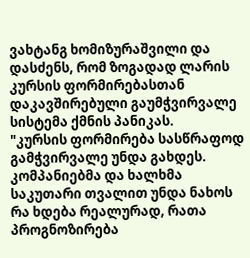ვახტანგ ხომიზურაშვილი და დასძენს, რომ ზოგადად ლარის კურსის ფორმირებასთან დაკავშირებული გაუმჭვირვალე სისტემა ქმნის პანიკას.
"კურსის ფორმირება სასწრაფოდ გამჭვირვალე უნდა გახდეს. კომპანიებმა და ხალხმა საკუთარი თვალით უნდა ნახოს რა ხდება რეალურად, რათა პროგნოზირება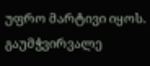უფრო მარტივი იყოს. გაუმჭვირვალე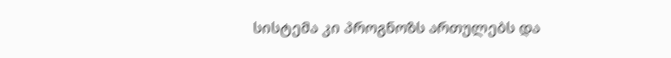სისტემა კი პროგნოზს ართულებს და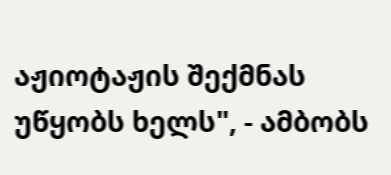აჟიოტაჟის შექმნას უწყობს ხელს", - ამბობს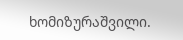ხომიზურაშვილი.